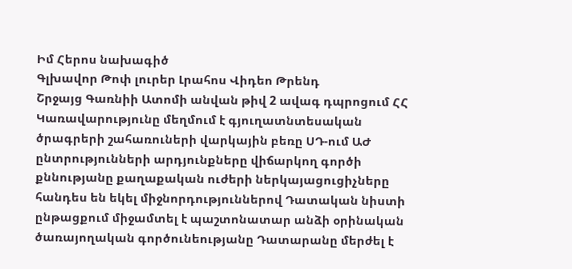Իմ Հերոս նախագիծ
Գլխավոր Թոփ լուրեր Լրահոս Վիդեո Թրենդ
Շրջայց Գառնիի Ատոմի անվան թիվ 2 ավագ դպրոցում ՀՀ Կառավարությունը մեղմում է գյուղատնտեսական ծրագրերի շահառուների վարկային բեռը ՍԴ-ում ԱԺ ընտրությունների արդյունքները վիճարկող գործի քննությանը քաղաքական ուժերի ներկայացուցիչները հանդես են եկել միջնորդություններով Դատական նիստի ընթացքում միջամտել է պաշտոնատար անձի օրինական ծառայողական գործունեությանը Դատարանը մերժել է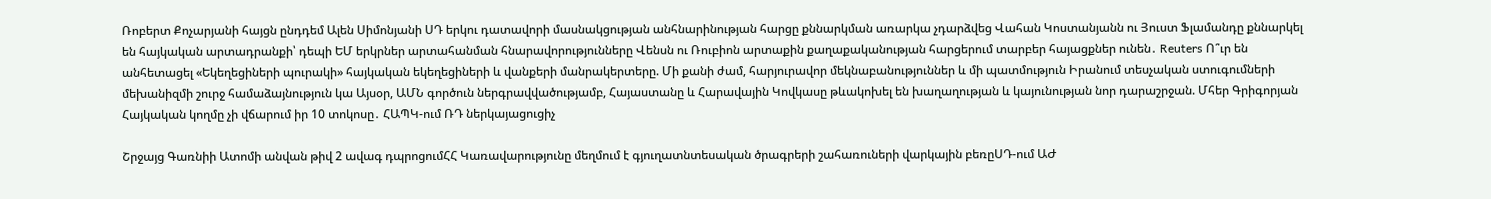Ռոբերտ Քոչարյանի հայցն ընդդեմ Ալեն Սիմոնյանի ՍԴ երկու դատավորի մասնակցության անհնարինության հարցը քննարկման առարկա չդարձվեց Վահան Կոստանյանն ու Յուստ Ֆլամանդը քննարկել են հայկական արտադրանքի՝ դեպի ԵՄ երկրներ արտահանման հնարավորությունները Վենսն ու Ռուբիոն արտաքին քաղաքականության հարցերում տարբեր հայացքներ ունեն․ Reuters Ո՞ւր են անհետացել «Եկեղեցիների պուրակի» հայկական եկեղեցիների և վանքերի մանրակերտերը. Մի քանի ժամ, հարյուրավոր մեկնաբանություններ և մի պատմություն Իրանում տեսչական ստուգումների մեխանիզմի շուրջ համաձայնություն կա Այսօր, ԱՄՆ գործուն ներգրավվածությամբ, Հայաստանը և Հարավային Կովկասը թևակոխել են խաղաղության և կայունության նոր դարաշրջան. Մհեր Գրիգորյան Հայկական կողմը չի վճարում իր 10 տոկոսը․ ՀԱՊԿ-ում ՌԴ ներկայացուցիչ

Շրջայց Գառնիի Ատոմի անվան թիվ 2 ավագ դպրոցումՀՀ Կառավարությունը մեղմում է գյուղատնտեսական ծրագրերի շահառուների վարկային բեռըՍԴ-ում ԱԺ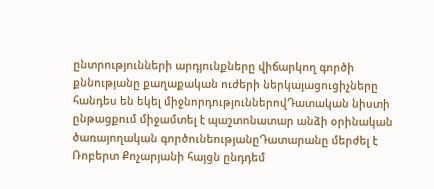ընտրությունների արդյունքները վիճարկող գործի քննությանը քաղաքական ուժերի ներկայացուցիչները հանդես են եկել միջնորդություններովԴատական նիստի ընթացքում միջամտել է պաշտոնատար անձի օրինական ծառայողական գործունեությանըԴատարանը մերժել է Ռոբերտ Քոչարյանի հայցն ընդդեմ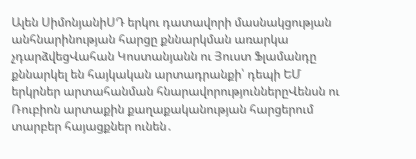Ալեն ՍիմոնյանիՍԴ երկու դատավորի մասնակցության անհնարինության հարցը քննարկման առարկա չդարձվեցՎահան Կոստանյանն ու Յուստ Ֆլամանդը քննարկել են հայկական արտադրանքի՝ դեպի ԵՄ երկրներ արտահանման հնարավորություններըՎենսն ու Ռուբիոն արտաքին քաղաքականության հարցերում տարբեր հայացքներ ունեն․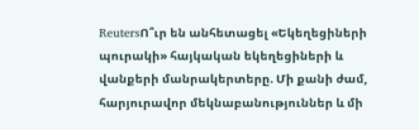ReutersՈ՞ւր են անհետացել «Եկեղեցիների պուրակի» հայկական եկեղեցիների և վանքերի մանրակերտերը. Մի քանի ժամ, հարյուրավոր մեկնաբանություններ և մի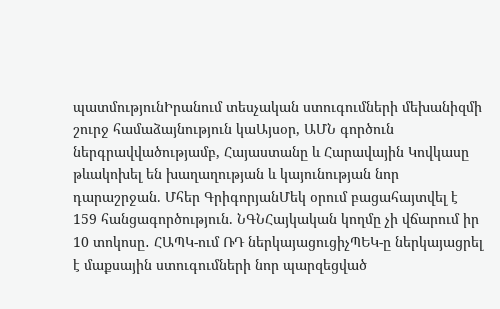պատմությունԻրանում տեսչական ստուգումների մեխանիզմի շուրջ համաձայնություն կաԱյսօր, ԱՄՆ գործուն ներգրավվածությամբ, Հայաստանը և Հարավային Կովկասը թևակոխել են խաղաղության և կայունության նոր դարաշրջան. Մհեր ԳրիգորյանՄեկ օրում բացահայտվել է 159 հանցագործություն. ՆԳՆՀայկական կողմը չի վճարում իր 10 տոկոսը․ ՀԱՊԿ-ում ՌԴ ներկայացուցիչՊԵԿ-ը ներկայացրել է մաքսային ստուգումների նոր պարզեցված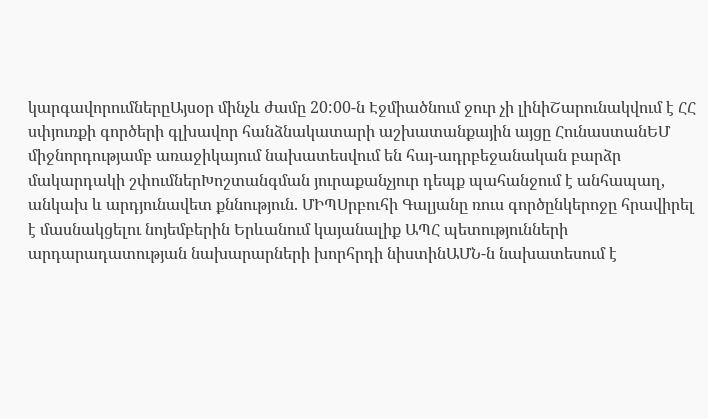կարգավորումներըԱյսօր մինչև ժամը 20:00-ն Էջմիածնում ջուր չի լինիՇարունակվում է ՀՀ սփյուռքի գործերի գլխավոր հանձնակատարի աշխատանքային այցը ՀունաստանԵՄ միջնորդությամբ առաջիկայում նախատեսվում են հայ-ադրբեջանական բարձր մակարդակի շփումներԽոշտանգման յուրաքանչյուր դեպք պահանջում է անհապաղ, անկախ և արդյունավետ քննություն. ՄԻՊՍրբուհի Գալյանը ռուս գործընկերոջը հրավիրել է մասնակցելու նոյեմբերին Երևանում կայանալիք ԱՊՀ պետությունների արդարադատության նախարարների խորհրդի նիստինԱՄՆ-ն նախատեսում է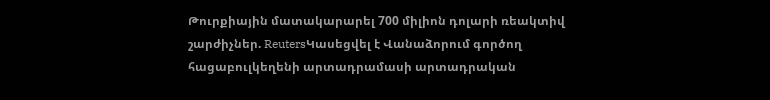Թուրքիային մատակարարել 700 միլիոն դոլարի ռեակտիվ շարժիչներ. ReutersԿասեցվել է Վանաձորում գործող հացաբուլկեղենի արտադրամասի արտադրական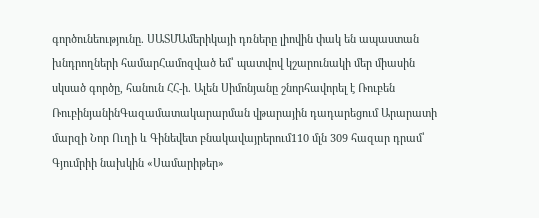գործունեությունը. ՍԱՏՄԱմերիկայի դռները լիովին փակ են ապաստան խնդրողների համարՀամոզված եմ՝ պատվով կշարունակի մեր միասին սկսած գործը, հանուն ՀՀ-ի. Ալեն Սիմոնյանը շնորհավորել է Ռուբեն ՌուբինյանինԳազամատակարարման վթարային դադարեցում Արարատի մարզի Նոր Ուղի և Գինեվետ բնակավայրերում110 մլն 309 հազար դրամ՝ Գյումրիի նախկին «Սամարիթեր»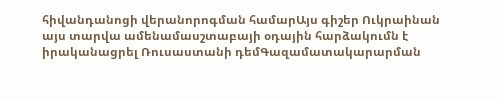հիվանդանոցի վերանորոգման համարԱյս գիշեր Ուկրաինան այս տարվա ամենամասշտաբայի օդային հարձակումն է իրականացրել Ռուսաստանի դեմԳազամատակարարման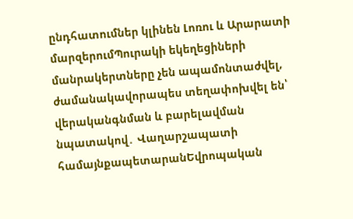ընդհատումներ կլինեն Լոռու և Արարատի մարզերումՊուրակի եկեղեցիների մանրակերտները չեն ապամոնտաժվել, ժամանակավորապես տեղափոխվել են՝ վերականգնման և բարելավման նպատակով․ Վաղարշապատի համայնքապետարանԵվրոպական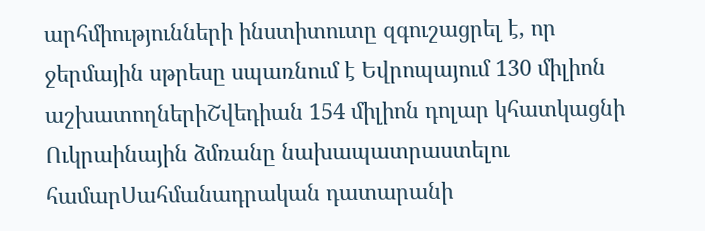արհմիությունների ինստիտուտը զգուշացրել է, որ ջերմային սթրեսը սպառնում է Եվրոպայում 130 միլիոն աշխատողներիՇվեդիան 154 միլիոն դոլար կհատկացնի Ուկրաինային ձմռանը նախապատրաստելու համարՍահմանադրական դատարանի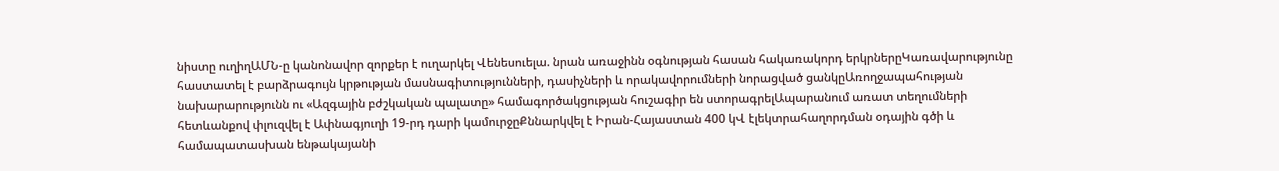նիստը ուղիղԱՄՆ-ը կանոնավոր զորքեր է ուղարկել Վենեսուելա. նրան առաջինն օգնության հասան հակառակորդ երկրներըԿառավարությունը հաստատել է բարձրագույն կրթության մասնագիտությունների, դասիչների և որակավորումների նորացված ցանկըԱռողջապահության նախարարությունն ու «Ազգային բժշկական պալատը» համագործակցության հուշագիր են ստորագրելԱպարանում առատ տեղումների հետևանքով փլուզվել է Ափնագյուղի 19-րդ դարի կամուրջըՔննարկվել է Իրան-Հայաստան 400 կՎ էլեկտրահաղորդման օդային գծի և համապատասխան ենթակայանի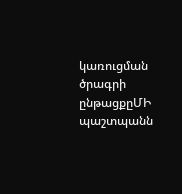կառուցման ծրագրի ընթացքըՄԻ պաշտպանն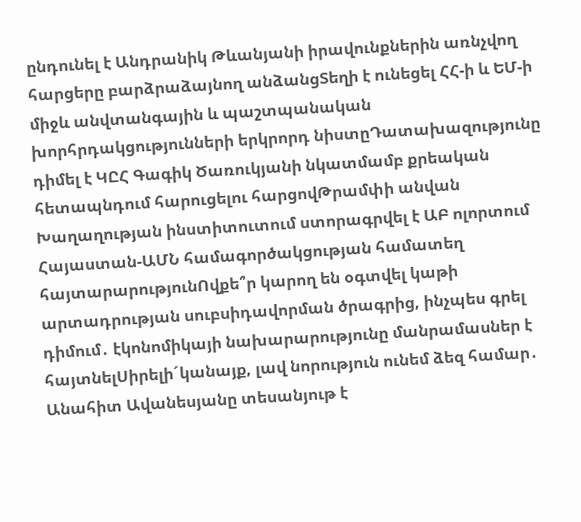ընդունել է Անդրանիկ Թևանյանի իրավունքներին առնչվող հարցերը բարձրաձայնող անձանցՏեղի է ունեցել ՀՀ-ի և ԵՄ-ի միջև անվտանգային և պաշտպանական խորհրդակցությունների երկրորդ նիստըԴատախազությունը դիմել է ԿԸՀ Գագիկ Ծառուկյանի նկատմամբ քրեական հետապնդում հարուցելու հարցովԹրամփի անվան Խաղաղության ինստիտուտում ստորագրվել է ԱԲ ոլորտում Հայաստան-ԱՄՆ համագործակցության համատեղ հայտարարությունՈվքե՞ր կարող են օգտվել կաթի արտադրության սուբսիդավորման ծրագրից, ինչպես գրել դիմում․ էկոնոմիկայի նախարարությունը մանրամասներ է հայտնելՍիրելի´կանայք, լավ նորություն ունեմ ձեզ համար․ Անահիտ Ավանեսյանը տեսանյութ է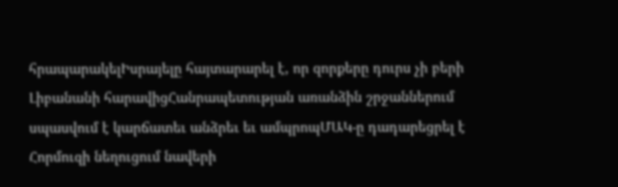հրապարակելԻսրայելը հայտարարել է, որ զորքերը դուրս չի բերի Լիբանանի հարավիցՀանրապետության առանձին շրջաններում սպասվում է կարճատեւ անձրեւ եւ ամպրոպՄԱԿ-ը դադարեցրել է Հորմուզի նեղուցում նավերի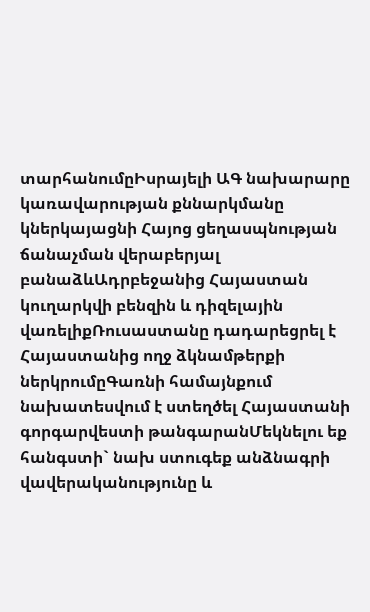տարհանումըԻսրայելի ԱԳ նախարարը կառավարության քննարկմանը կներկայացնի Հայոց ցեղասպնության ճանաչման վերաբերյալ բանաձևԱդրբեջանից Հայաստան կուղարկվի բենզին և դիզելային վառելիքՌուսաստանը դադարեցրել է Հայաստանից ողջ ձկնամթերքի ներկրումըԳառնի համայնքում նախատեսվում է ստեղծել Հայաստանի գորգարվեստի թանգարանՄեկնելու եք հանգստի` նախ ստուգեք անձնագրի վավերականությունը և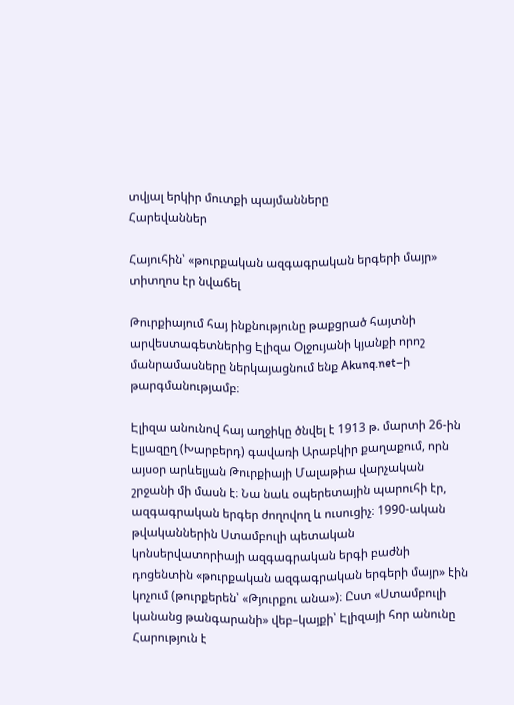տվյալ երկիր մուտքի պայմանները
Հարեվաններ

Հայուհին՝ «թուրքական ազգագրական երգերի մայր» տիտղոս էր նվաճել

Թուրքիայում հայ ինքնությունը թաքցրած հայտնի արվեստագետներից Էլիզա Օլջույանի կյանքի որոշ մանրամասները ներկայացնում ենք Akunq.net–ի թարգմանությամբ։

Էլիզա անունով հայ աղջիկը ծնվել է 1913 թ. մարտի 26-ին Էլյազըղ (Խարբերդ) գավառի Արաբկիր քաղաքում, որն այսօր արևելյան Թուրքիայի Մալաթիա վարչական շրջանի մի մասն է։ Նա նաև օպերետային պարուհի էր, ազգագրական երգեր ժողովող և ուսուցիչ։ 1990-ական թվականներին Ստամբուլի պետական կոնսերվատորիայի ազգագրական երգի բաժնի դոցենտին «թուրքական ազգագրական երգերի մայր» էին կոչում (թուրքերեն՝ «Թյուրքու անա»)։ Ըստ «Ստամբուլի կանանց թանգարանի» վեբ–կայքի՝ Էլիզայի հոր անունը Հարություն է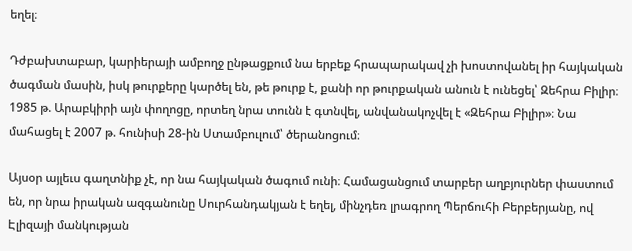եղել։

Դժբախտաբար, կարիերայի ամբողջ ընթացքում նա երբեք հրապարակավ չի խոստովանել իր հայկական ծագման մասին, իսկ թուրքերը կարծել են, թե թուրք է, քանի որ թուրքական անուն է ունեցել՝ Զեհրա Բիլիր։ 1985 թ. Արաբկիրի այն փողոցը, որտեղ նրա տունն է գտնվել, անվանակոչվել է «Զեհրա Բիլիր»։ Նա մահացել է 2007 թ. հունիսի 28-ին Ստամբուլում՝ ծերանոցում։

Այսօր այլեւս գաղտնիք չէ, որ նա հայկական ծագում ունի։ Համացանցում տարբեր աղբյուրներ փաստում են, որ նրա իրական ազգանունը Սուրհանդակյան է եղել, մինչդեռ լրագրող Պերճուհի Բերբերյանը, ով Էլիզայի մանկության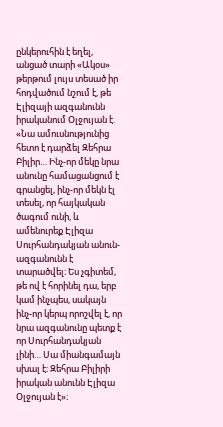ընկերուհին է եղել, անցած տարի «Ակօս» թերթում լույս տեսած իր հոդվածում նշում է, թե Էլիզայի ազգանունն իրականում Օլջույան է. «Նա ամուսնությունից հետո է դարձել Զեհրա Բիլիր… Ինչ-որ մեկը նրա անունը համացանցում է գրանցել, ինչ-որ մեկն էլ տեսել, որ հայկական ծագում ունի, և ամենուրեք Էլիզա Սուրհանդակյան անուն-ազգանունն է տարածվել։ Ես չգիտեմ, թե ով է հորինել դա, երբ կամ ինչպես, սակայն ինչ-որ կերպ որոշվել է, որ նրա ազգանունը պետք է որ Սուրհանդակյան լինի… Սա միանգամայն սխալ է։ Զեհրա Բիլիրի իրական անունն Էլիզա Օլջույան է»։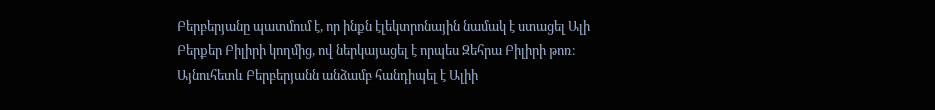Բերբերյանը պատմում է, որ ինքն էլեկտրոնային նամակ է ստացել Ալի Բերքեր Բիլիրի կողմից, ով ներկայացել է որպես Զեհրա Բիլիրի թոռ։ Այնուհետև Բերբերյանն անձամբ հանդիպել է Ալիի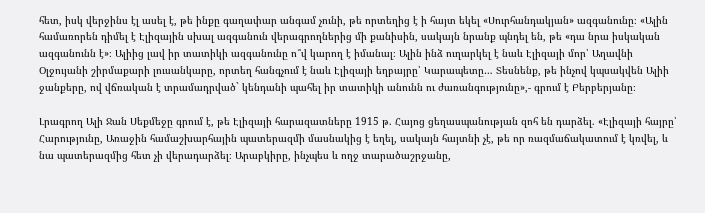հետ, իսկ վերջինս էլ ասել է, թե ինքը գաղափար անգամ չունի, թե որտեղից է ի հայտ եկել «Սուրհանդակյան» ազգանունը։ «Ալին համառորեն դիմել է Էլիզային սխալ ազգանուն վերագրողներից մի քանիսին, սակայն նրանք պնդել են, թե «դա նրա իսկական ազգանունն է»։ Ալիից լավ իր տատիկի ազգանունը ո՞վ կարող է իմանալ։ Ալին ինձ ուղարկել է նաև Էլիզայի մոր՝ Աղավնի Օլջույանի շիրմաքարի լուսանկարը, որտեղ հանգչում է նաև Էլիզայի եղբայրը՝ Կարապետը… Տեսնենք, թե ինչով կպսակվեն Ալիի ջանքերը, ով վճռական է տրամադրված` կենդանի պահել իր տատիկի անունն ու ժառանգությունը»,- գրում է Բերբերյանը։

Լրագրող Ալի Ջան Սեքմեջը գրում է, թե Էլիզայի հարազատները 1915 թ. Հայոց ցեղասպանության զոհ են դարձել. «Էլիզայի հայրը՝ Հարությունը, Առաջին համաշխարհային պատերազմի մասնակից է եղել, սակայն հայտնի չէ, թե որ ռազմաճակատում է կռվել, և նա պատերազմից հետ չի վերադարձել։ Արաբկիրը, ինչպես և ողջ տարածաշրջանը,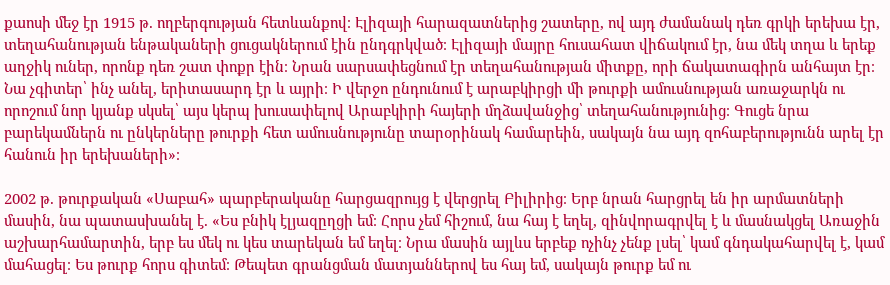քաոսի մեջ էր 1915 թ. ողբերգության հետևանքով։ Էլիզայի հարազատներից շատերը, ով այդ ժամանակ դեռ գրկի երեխա էր, տեղահանության ենթակաների ցուցակներում էին ընդգրկված։ Էլիզայի մայրը հուսահատ վիճակում էր, նա մեկ տղա և երեք աղջիկ ուներ, որոնք դեռ շատ փոքր էին։ Նրան սարսափեցնում էր տեղահանության միտքը, որի ճակատագիրն անհայտ էր։ Նա չգիտեր՝ ինչ անել, երիտասարդ էր և այրի։ Ի վերջո ընդունում է արաբկիրցի մի թուրքի ամուսնության առաջարկն ու որոշում նոր կյանք սկսել՝ այս կերպ խուսափելով Արաբկիրի հայերի մղձավանջից՝ տեղահանությունից։ Գուցե նրա բարեկամներն ու ընկերները թուրքի հետ ամուսնությունը տարօրինակ համարեին, սակայն նա այդ զոհաբերությունն արել էր հանուն իր երեխաների»։

2002 թ. թուրքական «Սաբահ» պարբերականը հարցազրույց է վերցրել Բիլիրից։ Երբ նրան հարցրել են իր արմատների մասին, նա պատասխանել է. «Ես բնիկ էլյազըղցի եմ։ Հորս չեմ հիշում, նա հայ է եղել, զինվորագրվել է և մասնակցել Առաջին աշխարհամարտին, երբ ես մեկ ու կես տարեկան եմ եղել։ Նրա մասին այլևս երբեք ոչինչ չենք լսել՝ կամ գնդակահարվել է, կամ մահացել։ Ես թուրք հորս գիտեմ։ Թեպետ գրանցման մատյաններով ես հայ եմ, սակայն թուրք եմ ու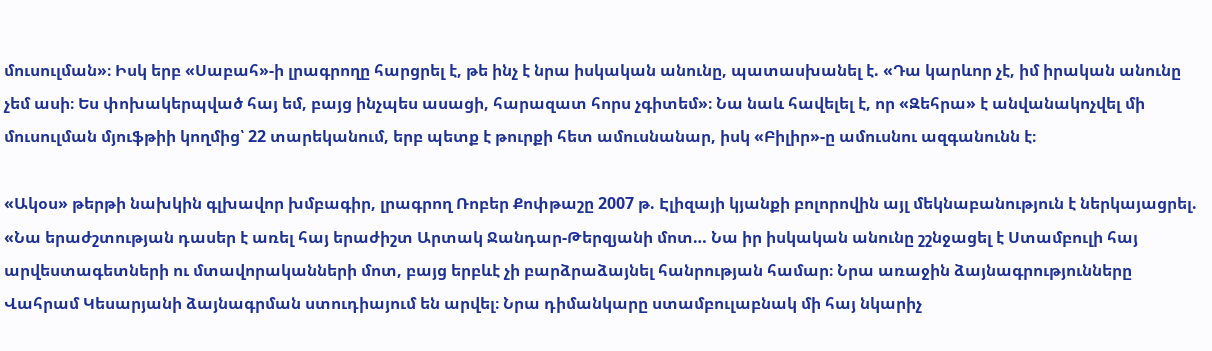մուսուլման»։ Իսկ երբ «Սաբահ»-ի լրագրողը հարցրել է, թե ինչ է նրա իսկական անունը, պատասխանել է. «Դա կարևոր չէ, իմ իրական անունը չեմ ասի։ Ես փոխակերպված հայ եմ, բայց ինչպես ասացի, հարազատ հորս չգիտեմ»։ Նա նաև հավելել է, որ «Զեհրա» է անվանակոչվել մի մուսուլման մյուֆթիի կողմից՝ 22 տարեկանում, երբ պետք է թուրքի հետ ամուսնանար, իսկ «Բիլիր»-ը ամուսնու ազգանունն է։

«Ակօս» թերթի նախկին գլխավոր խմբագիր, լրագրող Ռոբեր Քոփթաշը 2007 թ. Էլիզայի կյանքի բոլորովին այլ մեկնաբանություն է ներկայացրել. «Նա երաժշտության դասեր է առել հայ երաժիշտ Արտակ Ջանդար-Թերզյանի մոտ… Նա իր իսկական անունը շշնջացել է Ստամբուլի հայ արվեստագետների ու մտավորականների մոտ, բայց երբևէ չի բարձրաձայնել հանրության համար։ Նրա առաջին ձայնագրությունները Վահրամ Կեսարյանի ձայնագրման ստուդիայում են արվել։ Նրա դիմանկարը ստամբուլաբնակ մի հայ նկարիչ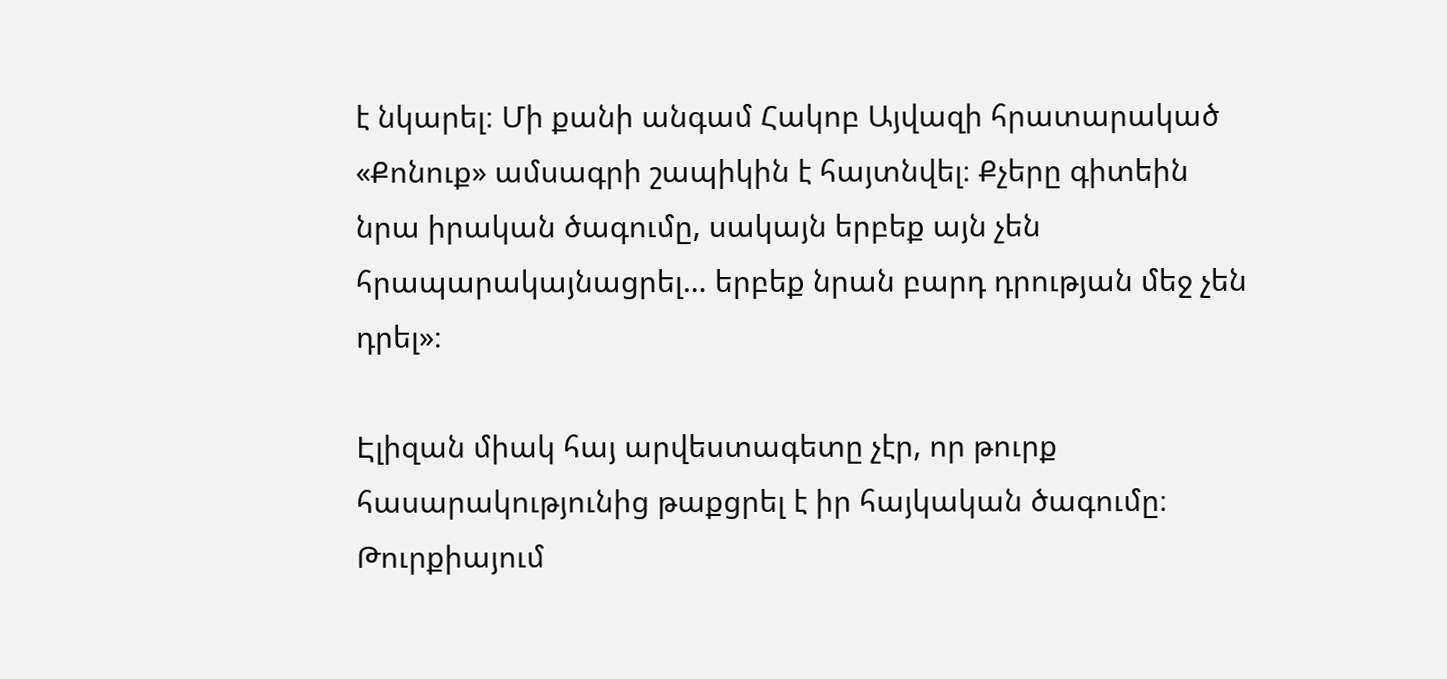է նկարել։ Մի քանի անգամ Հակոբ Այվազի հրատարակած «Քոնուք» ամսագրի շապիկին է հայտնվել։ Քչերը գիտեին նրա իրական ծագումը, սակայն երբեք այն չեն հրապարակայնացրել… երբեք նրան բարդ դրության մեջ չեն դրել»։

Էլիզան միակ հայ արվեստագետը չէր, որ թուրք հասարակությունից թաքցրել է իր հայկական ծագումը։ Թուրքիայում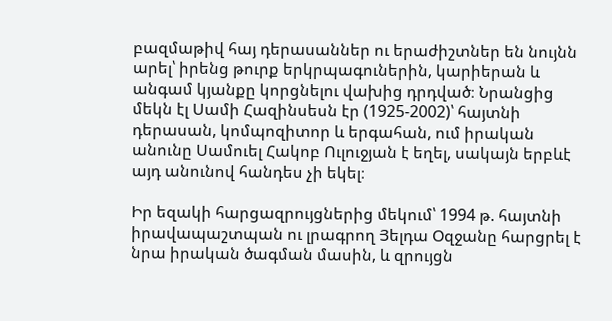բազմաթիվ հայ դերասաններ ու երաժիշտներ են նույնն արել՝ իրենց թուրք երկրպագուներին, կարիերան և անգամ կյանքը կորցնելու վախից դրդված։ Նրանցից մեկն էլ Սամի Հազինսեսն էր (1925-2002)՝ հայտնի դերասան, կոմպոզիտոր և երգահան, ում իրական անունը Սամուել Հակոբ Ուլուջյան է եղել, սակայն երբևէ այդ անունով հանդես չի եկել։

Իր եզակի հարցազրույցներից մեկում՝ 1994 թ. հայտնի իրավապաշտպան ու լրագրող Յելդա Օզջանը հարցրել է նրա իրական ծագման մասին, և զրույցն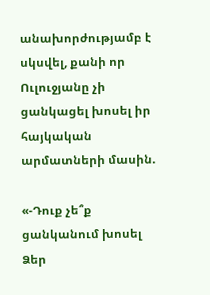անախորժությամբ է սկսվել, քանի որ Ուլուջյանը չի ցանկացել խոսել իր հայկական արմատների մասին.

«-Դուք չե՞ք ցանկանում խոսել Ձեր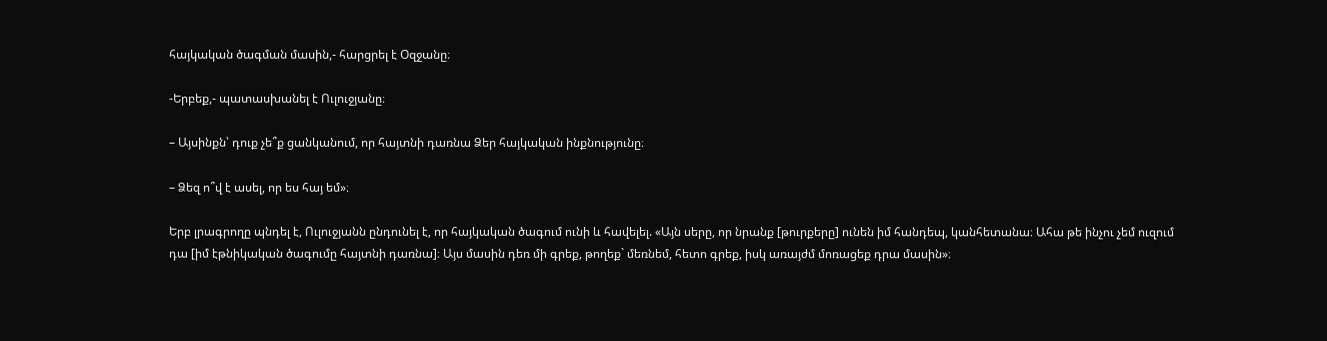հայկական ծագման մասին,- հարցրել է Օզջանը։

-Երբեք,- պատասխանել է Ուլուջյանը։

– Այսինքն՝ դուք չե՞ք ցանկանում, որ հայտնի դառնա Ձեր հայկական ինքնությունը։

– Ձեզ ո՞վ է ասել, որ ես հայ եմ»։

Երբ լրագրողը պնդել է, Ուլուջյանն ընդունել է, որ հայկական ծագում ունի և հավելել. «Այն սերը, որ նրանք [թուրքերը] ունեն իմ հանդեպ, կանհետանա։ Ահա թե ինչու չեմ ուզում դա [իմ էթնիկական ծագումը հայտնի դառնա]։ Այս մասին դեռ մի գրեք, թողեք` մեռնեմ, հետո գրեք, իսկ առայժմ մոռացեք դրա մասին»։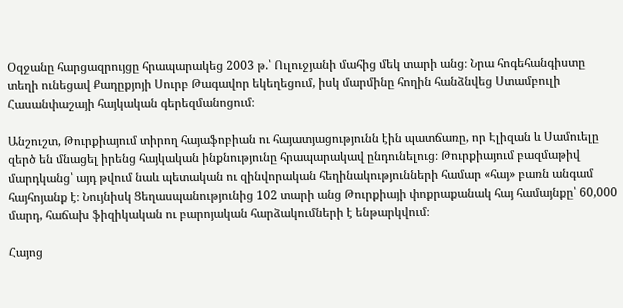Օզջանը հարցազրույցը հրապարակեց 2003 թ.՝ Ուլուջյանի մահից մեկ տարի անց։ Նրա հոգեհանգիստը տեղի ունեցավ Քադըքյոյի Սուրբ Թագավոր եկեղեցում, իսկ մարմինը հողին հանձնվեց Ստամբուլի Հասանփաշայի հայկական գերեզմանոցում։

Անշուշտ, Թուրքիայում տիրող հայաֆոբիան ու հայատյացությունն էին պատճառը, որ Էլիզան և Սամուելը զերծ են մնացել իրենց հայկական ինքնությունը հրապարակավ ընդունելուց։ Թուրքիայում բազմաթիվ մարդկանց՝ այդ թվում նաև պետական ու զինվորական հեղինակությունների համար «հայ» բառն անգամ հայհոյանք է։ Նույնիսկ Ցեղասպանությունից 102 տարի անց Թուրքիայի փոքրաքանակ հայ համայնքը՝ 60,000 մարդ, հաճախ ֆիզիկական ու բարոյական հարձակումների է ենթարկվում։

Հայոց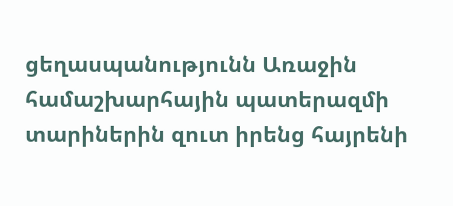ցեղասպանությունն Առաջին համաշխարհային պատերազմի տարիներին զուտ իրենց հայրենի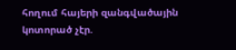հողում հայերի զանգվածային կոտորած չէր.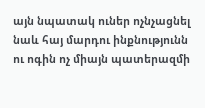այն նպատակ ուներ ոչնչացնել նաև հայ մարդու ինքնությունն ու ոգին ոչ միայն պատերազմի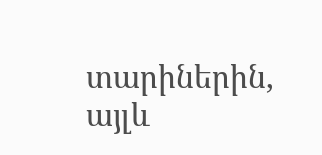տարիներին, այլև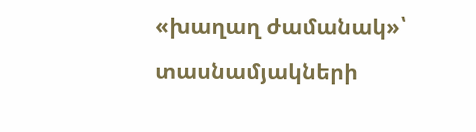«խաղաղ ժամանակ»՝ տասնամյակների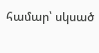համար՝ սկսած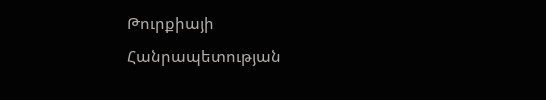Թուրքիայի Հանրապետության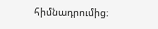հիմնադրումից։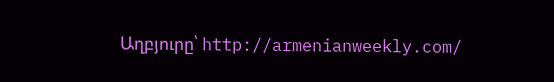Աղբյուրը՝ http://armenianweekly.com/